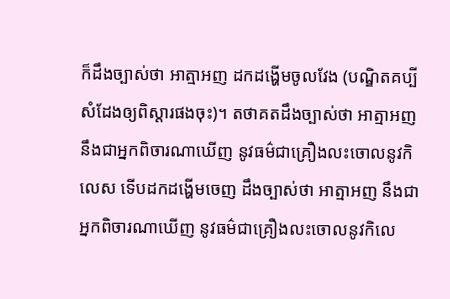ក៏ដឹងច្បាស់ថា អាត្មាអញ ដកដង្ហើមចូលវែង (បណ្ឌិតគប្បីសំដែងឲ្យពិស្ដារផងចុះ)។ តថាគតដឹងច្បាស់ថា អាត្មាអញ នឹងជាអ្នកពិចារណាឃើញ នូវធម៌ជាគ្រឿងលះចោលនូវកិលេស ទើបដកដង្ហើមចេញ ដឹងច្បាស់ថា អាត្មាអញ នឹងជាអ្នកពិចារណាឃើញ នូវធម៌ជាគ្រឿងលះចោលនូវកិលេ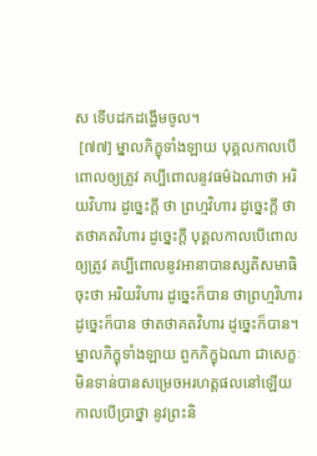ស ទើបដកដង្ហើមចូល។
 [៧៧] ម្នាលភិក្ខុទាំងឡាយ បុគ្គលកាលបើពោលឲ្យត្រូវ គប្បីពោលនូវធម៌ឯណាថា អរិយវិហារ ដូច្នេះក្ដី ថា ព្រហ្មវិហារ ដូច្នេះក្ដី ថា តថាគតវិហារ ដូច្នេះក្ដី បុគ្គលកាលបើពោលឲ្យត្រូវ គប្បីពោលនូវអានាបានស្សតិសមាធិចុះថា អរិយវិហារ ដូច្នេះក៏បាន ថាព្រហ្មវិហារ ដូច្នេះក៏បាន ថាតថាគតវិហារ ដូច្នេះក៏បាន។ ម្នាលភិក្ខុទាំងឡាយ ពួកភិក្ខុឯណា ជាសេក្ខៈ មិនទាន់បានសម្រេចអរហត្តផលនៅឡើយ កាលបើប្រាថ្នា នូវព្រះនិ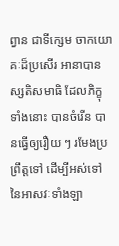ព្វាន ជាទីក្សេម ចាកយោគៈដ៏ប្រសើរ អានាបានស្សតិសមាធិ ដែលភិក្ខុទាំងនោះ បានចំរើន បានធ្វើឲ្យរឿយ ៗ រមែងប្រព្រឹត្តទៅ ដើម្បីអស់ទៅ នៃអាសវៈទាំងឡា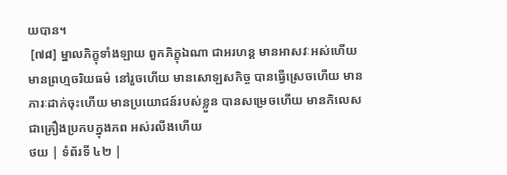យបាន។
 [៧៨] ម្នាលភិក្ខុទាំងឡាយ ពួកភិក្ខុឯណា ជាអរហន្ត មានអាសវៈអស់ហើយ មានព្រហ្មចរិយធម៌ នៅរួចហើយ មានសោឡសកិច្ច បានធ្វើស្រេចហើយ មានភារៈដាក់ចុះហើយ មានប្រយោជន៍របស់ខ្លួន បានសម្រេចហើយ មានកិលេសជាគ្រឿងប្រកបក្នុងភព អស់រលីងហើយ
ថយ | ទំព័រទី ៤២ |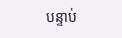បន្ទាប់